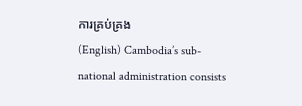ការគ្រប់គ្រង
(English) Cambodia’s sub-national administration consists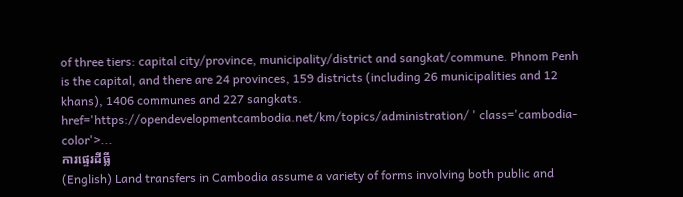of three tiers: capital city/province, municipality/district and sangkat/commune. Phnom Penh is the capital, and there are 24 provinces, 159 districts (including 26 municipalities and 12 khans), 1406 communes and 227 sangkats. href='https://opendevelopmentcambodia.net/km/topics/administration/ ' class='cambodia-color'>...
ការផ្ទេរដីធ្លី
(English) Land transfers in Cambodia assume a variety of forms involving both public and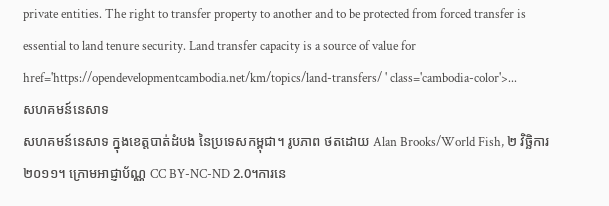private entities. The right to transfer property to another and to be protected from forced transfer is essential to land tenure security. Land transfer capacity is a source of value for href='https://opendevelopmentcambodia.net/km/topics/land-transfers/ ' class='cambodia-color'>...
សហគមន៍នេសាទ
សហគមន៍នេសាទ ក្នុងខេត្តបាត់ដំបង នៃប្រទេសកម្ពុជា។ រូបភាព ថតដោយ Alan Brooks/World Fish, ២ វិច្ឆិការ ២០១១។ ក្រោមអាជ្ញាប័ណ្ណ CC BY-NC-ND 2.0។ការនេ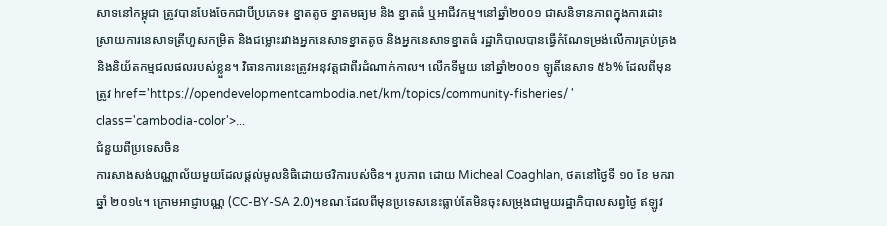សាទនៅកម្ពុជា ត្រូវបានបែងចែកជាបីប្រភេទ៖ ខ្នាតតូច ខ្នាតមធ្យម និង ខ្នាតធំ ឬអាជីវកម្ម។នៅឆ្នាំ២០០១ ជាសនិទានភាពក្នុងការដោះស្រាយការនេសាទត្រីហួសកម្រិត និងជម្លោះរវាងអ្នកនេសាទខ្នាតតូច និងអ្នកនេសាទខ្នាតធំ រដ្ឋាភិបាលបានធ្វើកំណែទម្រង់លើការគ្រប់គ្រង និងនិយ័តកម្មជលផលរបស់ខ្លួន។ វិធានការនេះត្រូវអនុវត្តជាពីរដំណាក់កាល។ លើកទីមួយ នៅឆ្នាំ២០០១ ឡូតិ៍នេសាទ ៥៦% ដែលពីមុនត្រូវ href='https://opendevelopmentcambodia.net/km/topics/community-fisheries/ ' class='cambodia-color'>...
ជំនួយពីប្រទេសចិន
ការសាងសង់បណ្ណាល័យមួយដែលផ្តល់មូលនិធិដោយថវិការបស់ចិន។ រូបភាព ដោយ Micheal Coaghlan, ថតនៅថ្ងៃទី ១០ ខែ មករា ឆ្នាំ ២០១៤។ ក្រោមអាជ្ញាបណ្ណ (CC-BY-SA 2.0)។ខណៈដែលពីមុនប្រទេសនេះធ្លាប់តែមិនចុះសម្រុងជាមួយរដ្ឋាភិបាលសព្វថ្ងៃ ឥឡូវ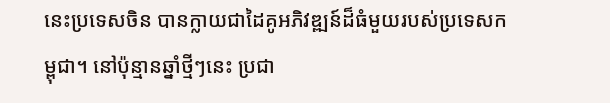នេះប្រទេសចិន បានក្លាយជាដៃគូអភិវឌ្ឍន៍ដ៏ធំមួយរបស់ប្រទេសកម្ពុជា។ នៅប៉ុន្មានឆ្នាំថ្មីៗនេះ ប្រជា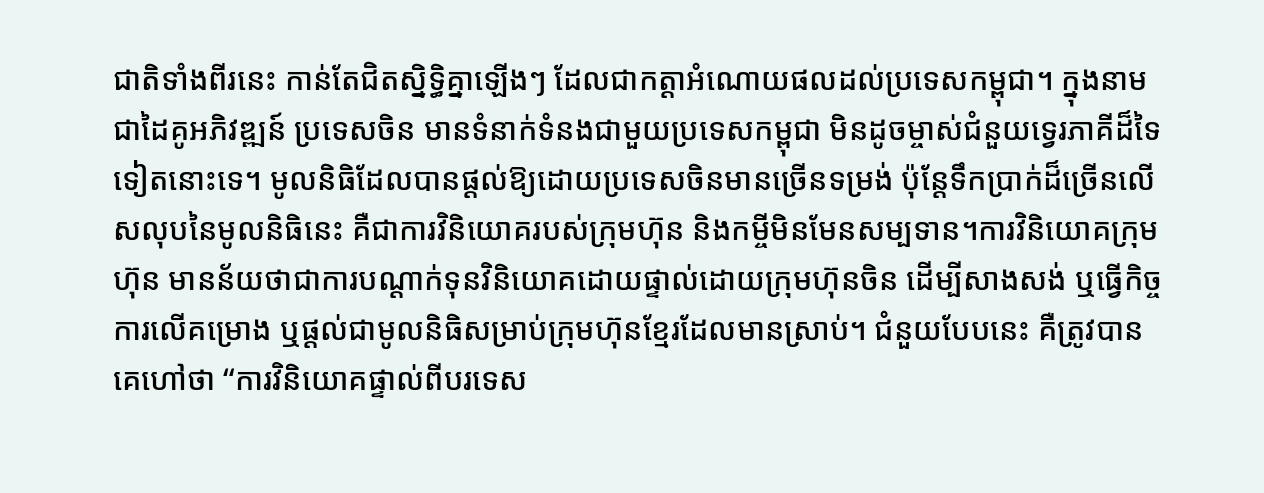ជាតិទាំងពីរនេះ កាន់តែជិតស្និទ្ធិគ្នាឡើងៗ ដែលជាកត្តាអំណោយផលដល់ប្រទេសកម្ពុជា។ ក្នុងនាមជាដៃគូអភិវឌ្ឍន៍ ប្រទេសចិន មានទំនាក់ទំនងជាមួយប្រទេសកម្ពុជា មិនដូចម្ចាស់ជំនួយទ្វេរភាគីដ៏ទៃទៀតនោះទេ។ មូលនិធិដែលបានផ្តល់ឱ្យដោយប្រទេសចិនមានច្រើនទម្រង់ ប៉ុន្តែទឹកប្រាក់ដ៏ច្រើនលើសលុបនៃមូលនិធិនេះ គឺជាការវិនិយោគរបស់ក្រុមហ៊ុន និងកម្ចីមិនមែនសម្បទាន។ការវិនិយោគក្រុមហ៊ុន មានន័យថាជាការបណ្តាក់ទុនវិនិយោគដោយផ្ទាល់ដោយក្រុមហ៊ុនចិន ដើម្បីសាងសង់ ឬធ្វើកិច្ចការលើគម្រោង ឬផ្តល់ជាមូលនិធិសម្រាប់ក្រុមហ៊ុនខ្មែរដែលមានស្រាប់។ ជំនួយបែបនេះ គឺត្រូវបានគេហៅថា “ការវិនិយោគផ្ទាល់ពីបរទេស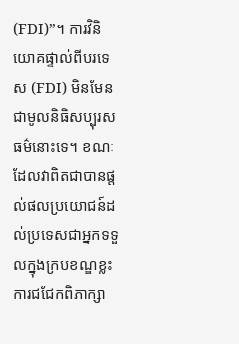(FDI)”។ ការវិនិយោគផ្ទាល់ពីបរទេស (FDI) មិនមែនជាមូលនិធិសប្បុរសធម៌នោះទេ។ ខណៈដែលវាពិតជាបានផ្តល់ផលប្រយោជន៍ដល់ប្រទេសជាអ្នកទទួលក្នុងក្របខណ្ឌខ្លះ ការជជែកពិភាក្សា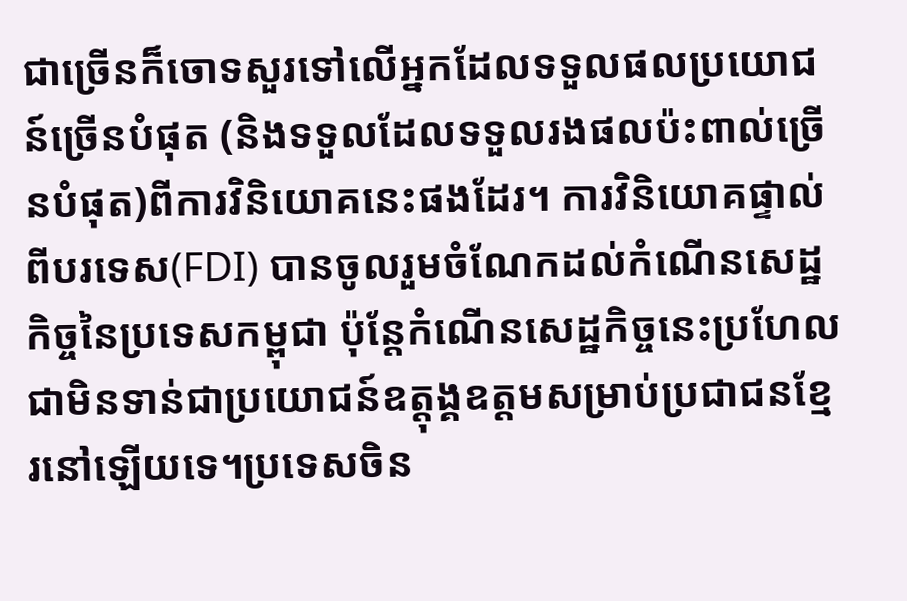ជាច្រើនក៏ចោទសួរទៅលើអ្នកដែលទទួលផលប្រយោជន៍ច្រើនបំផុត (និងទទួលដែលទទួលរងផលប៉ះពាល់ច្រើនបំផុត)ពីការវិនិយោគនេះផងដែរ។ ការវិនិយោគផ្ទាល់ពីបរទេស(FDI) បានចូលរួមចំណែកដល់កំណើនសេដ្ឋកិច្ចនៃប្រទេសកម្ពុជា ប៉ុន្តែកំណើនសេដ្ឋកិច្ចនេះប្រហែលជាមិនទាន់ជាប្រយោជន៍ឧត្តុង្គឧត្តមសម្រាប់ប្រជាជនខ្មែរនៅឡើយទេ។ប្រទេសចិន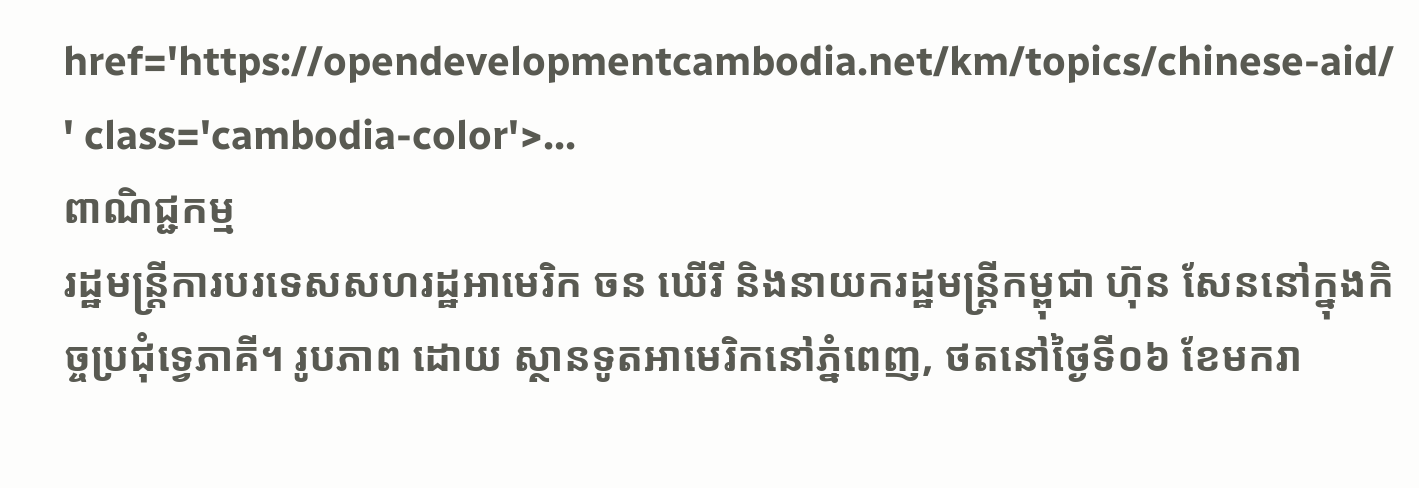href='https://opendevelopmentcambodia.net/km/topics/chinese-aid/ ' class='cambodia-color'>...
ពាណិជ្ជកម្ម
រដ្ឋមន្ត្រីការបរទេសសហរដ្ឋអាមេរិក ចន ឃើរី និងនាយករដ្ឋមន្ត្រីកម្ពុជា ហ៊ុន សែននៅក្នុងកិច្ចប្រជុំទ្វេភាគី។ រូបភាព ដោយ ស្ថានទូតអាមេរិកនៅភ្នំពេញ, ថតនៅថ្ងៃទី០៦ ខែមករា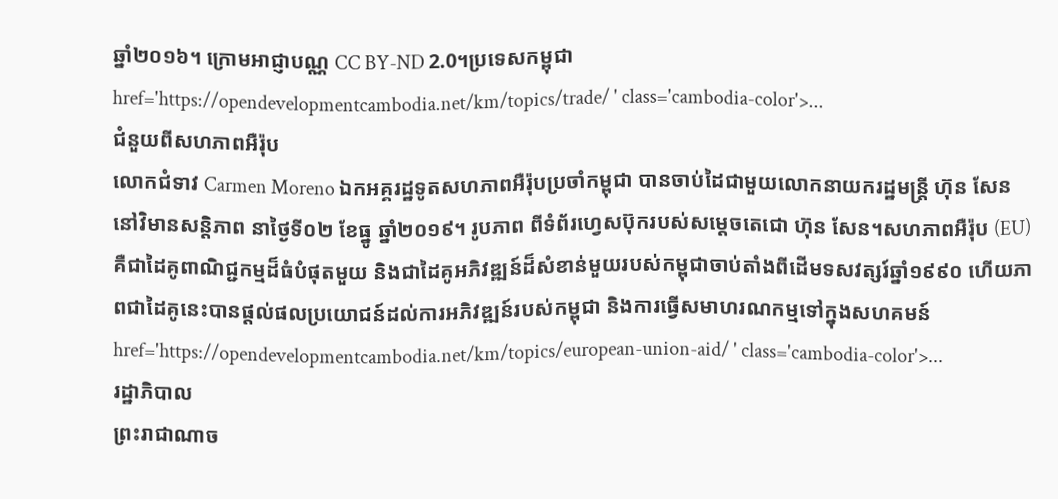ឆ្នាំ២០១៦។ ក្រោមអាជ្ញាបណ្ណ CC BY-ND 2.0។ប្រទេសកម្ពុជា href='https://opendevelopmentcambodia.net/km/topics/trade/ ' class='cambodia-color'>...
ជំនួយពីសហភាពអឺរ៉ុប
លោកជំទាវ Carmen Moreno ឯកអគ្គរដ្ឋទូតសហភាពអឺរ៉ុបប្រចាំកម្ពុជា បានចាប់ដៃជាមួយលោកនាយករដ្ឋមន្ត្រី ហ៊ុន សែន នៅវិមានសន្តិភាព នាថ្ងៃទី០២ ខែធ្នូ ឆ្នាំ២០១៩។ រូបភាព ពីទំព័រហ្វេសប៊ុករបស់សម្ដេចតេជោ ហ៊ុន សែន។សហភាពអឺរ៉ុប (EU) គឺជាដៃគូពាណិជ្ជកម្មដ៏ធំបំផុតមួយ និងជាដៃគូអភិវឌ្ឍន៍ដ៏សំខាន់មួយរបស់កម្ពុជាចាប់តាំងពីដើមទសវត្សរ៍ឆ្នាំ១៩៩០ ហើយភាពជាដៃគូនេះបានផ្ដល់ផលប្រយោជន៍ដល់ការអភិវឌ្ឍន៍របស់កម្ពុជា និងការធ្វើសមាហរណកម្មទៅក្នុងសហគមន៍ href='https://opendevelopmentcambodia.net/km/topics/european-union-aid/ ' class='cambodia-color'>...
រដ្ឋាភិបាល
ព្រះរាជាណាច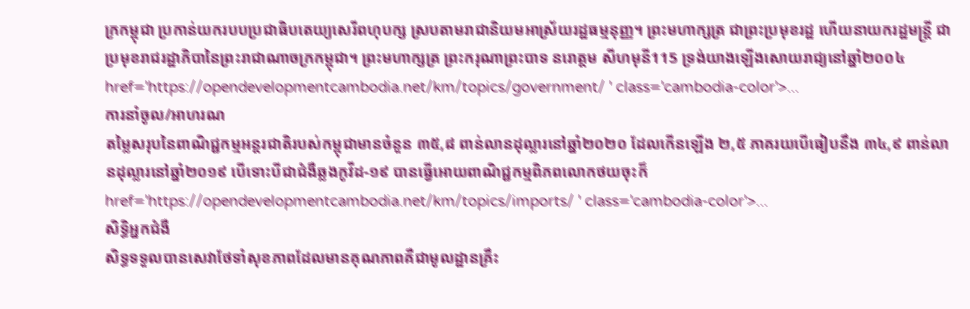ក្រកម្ពុជា ប្រកាន់យករបបប្រជាធិបតេយ្យសេរីពហុបក្ស ស្របតាមរាជានិយមអាស្រ័យរដ្ឋធម្មនុញ្ញ។ ព្រះមហាក្សត្រ ជាព្រះប្រមុខរដ្ឋ ហើយនាយករដ្ឋមន្ត្រី ជាប្រមុខរាជរដ្ឋាភិបានៃព្រះរាជាណាចក្រកម្ពុជា។ ព្រះមហាក្សត្រ ព្រះករុណាព្រះបាទ នរោត្ដម សីហមុនី115 ទ្រង់យាងឡើងសោយរាជ្យនៅឆ្នាំ២០០៤ href='https://opendevelopmentcambodia.net/km/topics/government/ ' class='cambodia-color'>...
ការនាំចូល/អាហរណ
តម្លៃសរុបនៃពាណិជ្ជកម្មអន្តរជាតិរបស់កម្ពុជាមានចំនួន ៣៥,៨ ពាន់លានដុល្លារនៅឆ្នាំ២០២០ ដែលកើនឡើង ២,៥ ភាគរយបើធៀបនឹង ៣៤,៩ ពាន់លានដុល្លារនៅឆ្នាំ២០១៩ បើទោះបីជាជំងឺឆ្លងកូវីដ-១៩ បានធ្វើអោយពាណិជ្ជកម្មពិភពលោកថយចុះក៏ href='https://opendevelopmentcambodia.net/km/topics/imports/ ' class='cambodia-color'>...
សិទ្ធិអ្នកជំងឺ
សិទ្ធទទួលបានសេវាថែទាំសុខភាពដែលមានគុណភាពគឺជាមូលដ្ឋានគ្រឹះ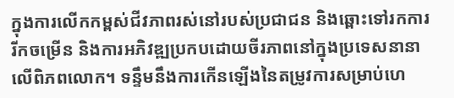ក្នុងការលើកកម្ពស់ជីវភាពរស់នៅរបស់ប្រជាជន និងឆ្ពោះទៅរកការរីកចម្រើន និងការអភិវឌ្ឍប្រកបដោយចីរភាពនៅក្នុងប្រទេសនានាលើពិភពលោក។ ទន្ទឹមនឹងការកើនឡើងនៃតម្រូវការសម្រាប់ហេ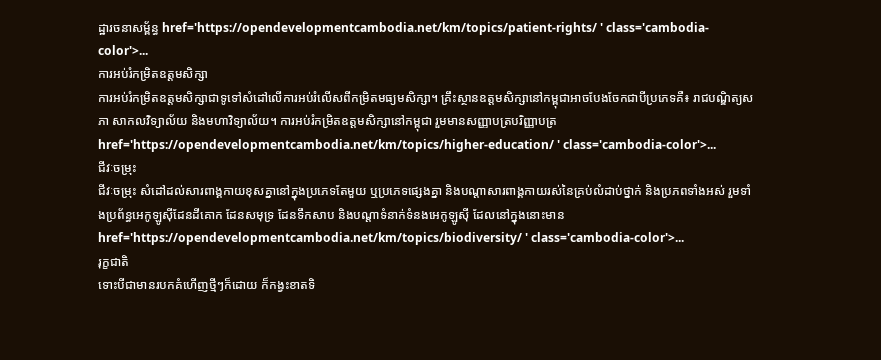ដ្ឋារចនាសម្ព័ន្ធ href='https://opendevelopmentcambodia.net/km/topics/patient-rights/ ' class='cambodia-color'>...
ការអប់រំកម្រិតឧត្តមសិក្សា
ការអប់រំកម្រិតឧត្តមសិក្សាជាទូទៅសំដៅលើការអប់រំលើសពីកម្រិតមធ្យមសិក្សា។ គ្រឹះស្ថានឧត្តមសិក្សានៅកម្ពុជាអាចបែងចែកជាបីប្រភេទគឺ៖ រាជបណ្ឌិត្យសភា សាកលវិទ្យាល័យ និងមហាវិទ្យាល័យ។ ការអប់រំកម្រិតឧត្តមសិក្សានៅកម្ពុជា រួមមានសញ្ញាបត្របរិញ្ញាបត្រ href='https://opendevelopmentcambodia.net/km/topics/higher-education/ ' class='cambodia-color'>...
ជីវៈចម្រុះ
ជីវៈចម្រុះ សំដៅដល់សារពាង្គកាយខុសគ្នានៅក្នុងប្រភេទតែមួយ ឬប្រភេទផ្សេងគ្នា និងបណ្តាសារពាង្គកាយរស់នៃគ្រប់លំដាប់ថ្នាក់ និងប្រភពទាំងអស់ រួមទាំងប្រព័ន្ធអេកូឡូស៊ីដែនដីគោក ដែនសមុទ្រ ដែនទឹកសាប និងបណ្តាទំនាក់ទំនងអេកូឡូស៊ី ដែលនៅក្នុងនោះមាន href='https://opendevelopmentcambodia.net/km/topics/biodiversity/ ' class='cambodia-color'>...
រុក្ខជាតិ
ទោះបីជាមានរបកគំហើញថ្មីៗក៏ដោយ ក៏កង្វះខាតទិ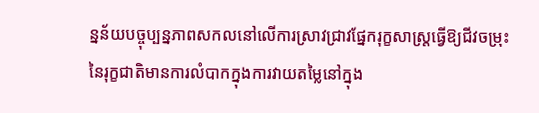ន្នន័យបច្ចុប្បន្នភាពសកលនៅលើការស្រាវជ្រាវផ្នែករុក្ខសាស្ត្រធ្វើឱ្យជីវចម្រុះនៃរុក្ខជាតិមានការលំបាកក្នុងការវាយតម្លៃនៅក្នុង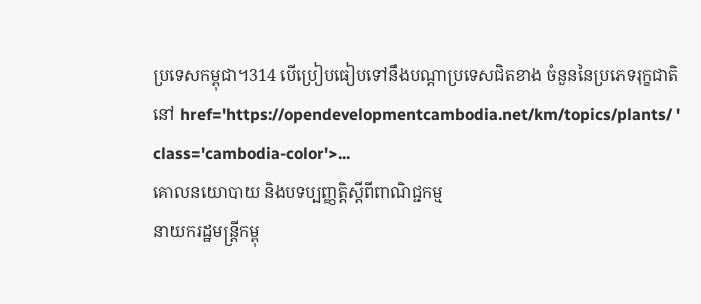ប្រទេសកម្ពុជា។314 បើប្រៀបធៀបទៅនឹងបណ្តាប្រទេសជិតខាង ចំនួននៃប្រភេទរុក្ខជាតិនៅ href='https://opendevelopmentcambodia.net/km/topics/plants/ ' class='cambodia-color'>...
គោលនយោបាយ និងបទប្បញ្ញត្តិស្តីពីពាណិជ្ជកម្ម
នាយករដ្ឋមន្ត្រីកម្ពុ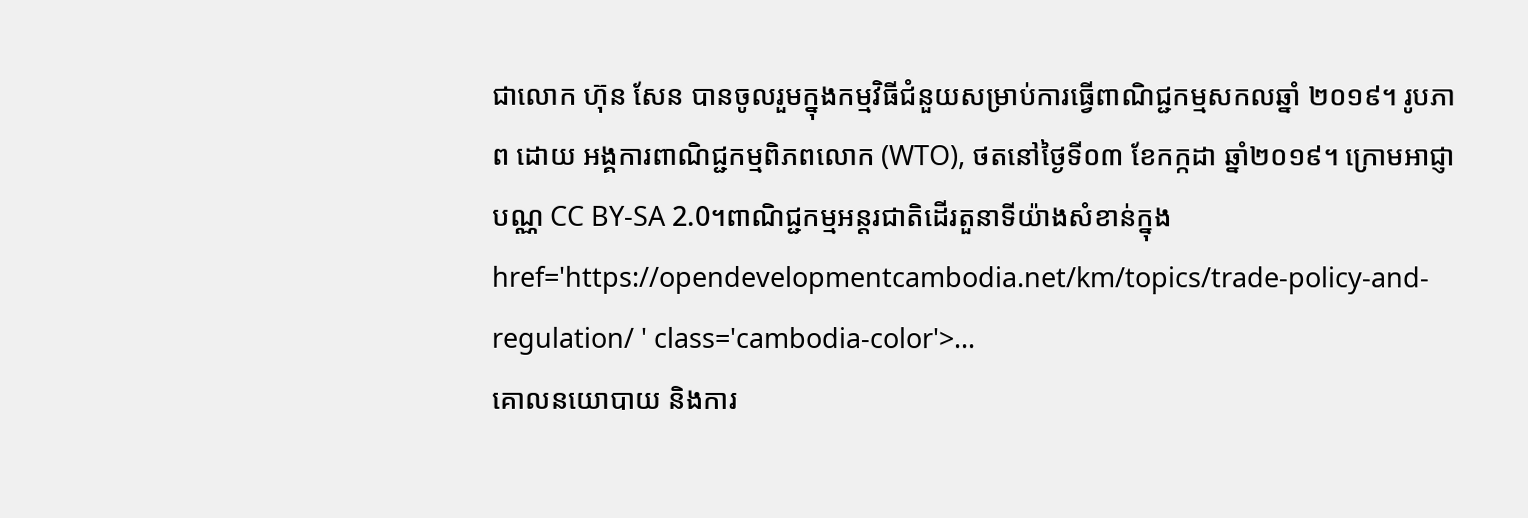ជាលោក ហ៊ុន សែន បានចូលរួមក្នុងកម្មវិធីជំនួយសម្រាប់ការធ្វើពាណិជ្ជកម្មសកលឆ្នាំ ២០១៩។ រូបភាព ដោយ អង្គការពាណិជ្ជកម្មពិភពលោក (WTO), ថតនៅថ្ងៃទី០៣ ខែកក្កដា ឆ្នាំ២០១៩។ ក្រោមអាជ្ញាបណ្ណ CC BY-SA 2.0។ពាណិជ្ជកម្មអន្តរជាតិដើរតួនាទីយ៉ាងសំខាន់ក្នុង href='https://opendevelopmentcambodia.net/km/topics/trade-policy-and-regulation/ ' class='cambodia-color'>...
គោលនយោបាយ និងការ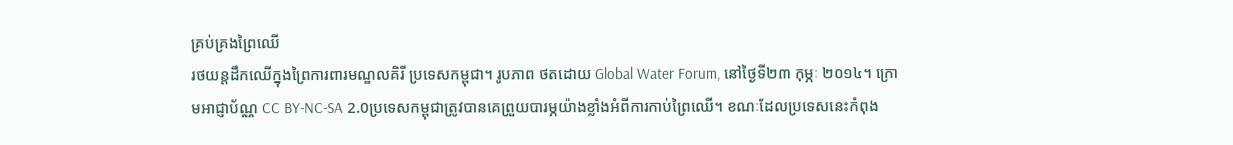គ្រប់គ្រងព្រៃឈើ
រថយន្តដឹកឈើក្នុងព្រៃការពារមណ្ឌលគិរី ប្រទេសកម្ពុជា។ រូបភាព ថតដោយ Global Water Forum, នៅថ្ងៃទី២៣ កុម្ភៈ ២០១៤។ ក្រោមអាជ្ញាប័ណ្ណ CC BY-NC-SA 2.0ប្រទេសកម្ពុជាត្រូវបានគេព្រួយបារម្ភយ៉ាងខ្លាំងអំពីការកាប់ព្រៃឈើ។ ខណៈដែលប្រទេសនេះកំពុង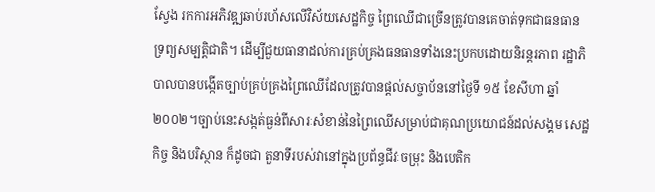ស្វែង រកការអភិវឌ្ឍឆាប់រហ័សលើវិស័យសេដ្ឋកិច្ច ព្រៃឈើជាច្រើនត្រូវបានគេចាត់ទុកជាធនធានទ្រព្យសម្បត្តិជាតិ។ ដើម្បីជួយធានាដល់ការគ្រប់គ្រងធនធានទាំងនេះប្រកបដោយនិរន្តរភាព រដ្ឋាភិបាលបានបង្កើតច្បាប់គ្រប់គ្រងព្រៃឈើដែលត្រូវបានផ្តល់សច្ចាប័ននៅថ្ងៃទី ១៥ ខែសីហា ឆ្នាំ២០០២។ច្បាប់នេះសង្កត់ធ្ងន់ពីសារៈសំខាន់នៃព្រៃឈើសម្រាប់ជាគុណប្រយោជន៍ដល់សង្គម សេដ្ឋកិច្ច និងបរិស្ថាន ក៏ដូចជា តួនាទីរបស់វានៅក្នុងប្រព័ន្ធជីវៈចម្រុះ និងបេតិក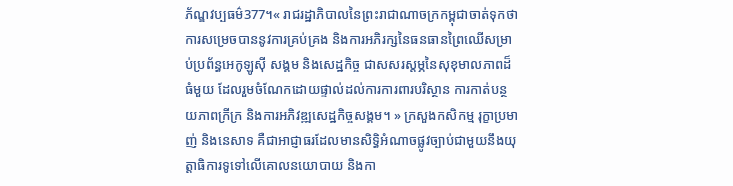ភ័ណ្ឌវប្បធម៌377។« រាជរដ្ឋាភិបាលនៃព្រះរាជាណាចក្រកម្ពុជាចាត់ទុកថាការសម្រេចបាននូវការគ្រប់គ្រង និងការអភិរក្សនៃធនធានព្រៃឈើសម្រាប់ប្រព័ន្ធអេកូឡូស៊ី សង្គម និងសេដ្ឋកិច្ច ជាសសរស្តម្ភនៃសុខុមាលភាពដ៏ធំមួយ ដែលរួមចំណែកដោយផ្ទាល់ដល់ការការពារបរិស្ថាន ការកាត់បន្ថយភាពក្រីក្រ និងការអភិវឌ្ឍសេដ្ឋកិច្ចសង្គម។ » ក្រសួងកសិកម្ម រុក្ខាប្រមាញ់ និងនេសាទ គឺជាអាជ្ញាធរដែលមានសិទ្ធិអំណាចផ្លូវច្បាប់ជាមួយនឹងយុត្តាធិការទូទៅលើគោលនយោបាយ និងកា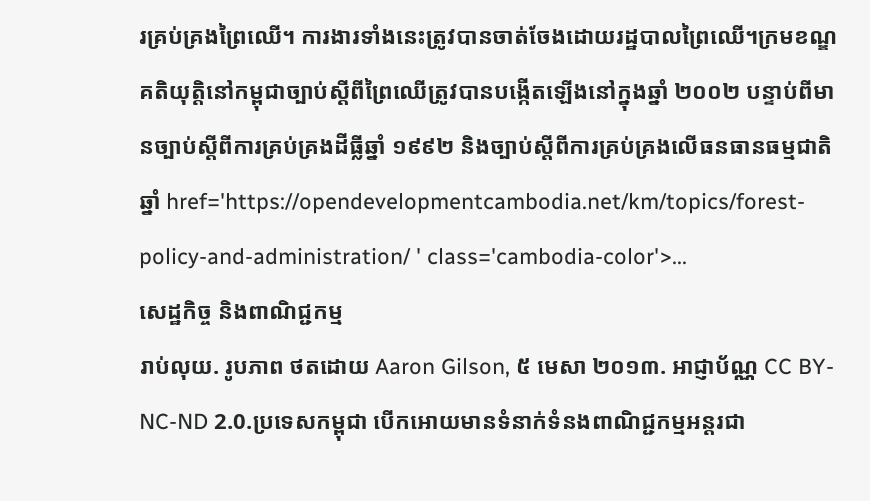រគ្រប់គ្រងព្រៃឈើ។ ការងារទាំងនេះត្រូវបានចាត់ចែងដោយរដ្ឋបាលព្រៃឈើ។ក្រមខណ្ឌគតិយុត្តិនៅកម្ពុជាច្បាប់ស្តីពីព្រៃឈើត្រូវបានបង្កើតឡើងនៅក្នុងឆ្នាំ ២០០២ បន្ទាប់ពីមានច្បាប់ស្តីពីការគ្រប់គ្រងដីធ្លីឆ្នាំ ១៩៩២ និងច្បាប់ស្តីពីការគ្រប់គ្រងលើធនធានធម្មជាតិឆ្នាំ href='https://opendevelopmentcambodia.net/km/topics/forest-policy-and-administration/ ' class='cambodia-color'>...
សេដ្ឋកិច្ច និងពាណិជ្ជកម្ម
រាប់លុយ. រូបភាព ថតដោយ Aaron Gilson, ៥ មេសា ២០១៣. អាជ្ញាប័ណ្ណ CC BY-NC-ND 2.0.ប្រទេសកម្ពុជា បើកអោយមានទំនាក់ទំនងពាណិជ្ជកម្មអន្តរជា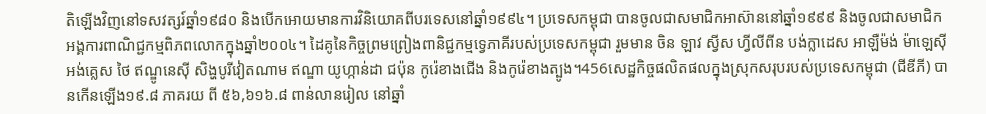តិឡើងវិញនៅទសវត្សរ៍ឆ្នាំ១៩៨០ និងបើកអោយមានការវិនិយោគពីបរទេសនៅឆ្នាំ១៩៩៤។ ប្រទេសកម្ពុជា បានចូលជាសមាជិកអាស៊ាននៅឆ្នាំ១៩៩៩ និងចូលជាសមាជិកអង្គការពាណិជ្ជកម្មពិភពលោកក្នុងឆ្នាំ២០០៤។ ដៃគូនៃកិច្ចព្រមព្រៀងពានិជ្ជកម្មទ្វេភាគីរបស់ប្រទេសកម្ពុជា រួមមាន ចិន ឡាវ ស្វីស ហ្វីលីពីន បង់ក្លាដេស អាឡឺម៉ង់ ម៉ាឡេស៊ី អង់គ្លេស ថៃ ឥណ្ឌូនេស៊ី សិង្ហបូរីវៀតណាម ឥណ្ឌា យូហ្កាន់ដា ជប៉ុន កូរ៉េខាងជើង និងកូរ៉េខាងត្បូង។456សេដ្ឋកិច្ចផលិតផលក្នុងស្រុកសរុបរបស់ប្រទេសកម្ពុជា (ជីឌីភី) បានកើនឡើង១៩.៨ ភាគរយ ពី ៥៦,៦១៦.៨ ពាន់លានរៀល នៅឆ្នាំ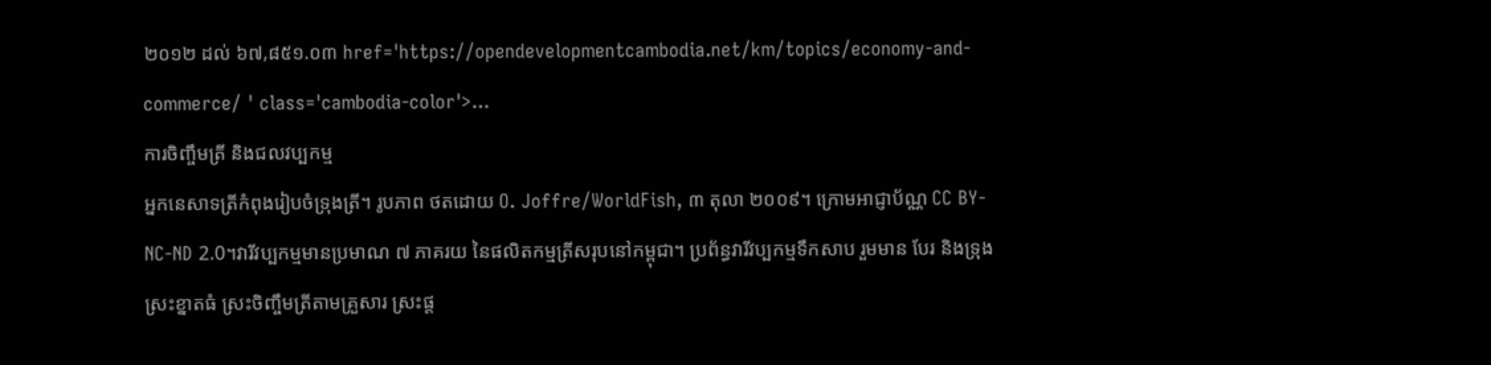២០១២ ដល់ ៦៧,៨៥១.០៣ href='https://opendevelopmentcambodia.net/km/topics/economy-and-commerce/ ' class='cambodia-color'>...
ការចិញ្ចឹមត្រី និងជលវប្បកម្ម
អ្នកនេសាទត្រីកំពុងរៀបចំទ្រុងត្រី។ រូបភាព ថតដោយ O. Joffre/WorldFish, ៣ តុលា ២០០៩។ ក្រោមអាជ្ញាប័ណ្ណ CC BY-NC-ND 2.0។វារីវប្បកម្មមានប្រមាណ ៧ ភាគរយ នៃផលិតកម្មត្រីសរុបនៅកម្ពុជា។ ប្រព័ន្ធវារីវប្បកម្មទឹកសាប រួមមាន បែរ និងទ្រុង ស្រះខ្នាតធំ ស្រះចិញ្ចឹមត្រីតាមគ្រួសារ ស្រះផ្ត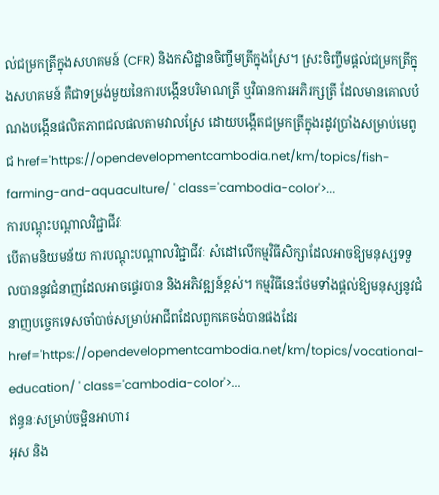ល់ជម្រកត្រីក្នុងសហគមន៍ (CFR) និងកសិដ្ឋានចិញ្ចឹមត្រីក្នុងស្រែ។ ស្រះចិញ្ចឹមផ្តល់ជម្រកត្រីក្នុងសហគមន៍ គឺជាទម្រង់មួយនៃការបង្កើនបរិមាណត្រី ឬវិធានការអភិរក្សត្រី ដែលមានគោលបំណងបង្កើនផលិតភាពជលផលតាមវាលស្រែ ដោយបង្កើតជម្រកត្រីក្នុងរដូវប្រាំងសម្រាប់មេពូជ href='https://opendevelopmentcambodia.net/km/topics/fish-farming-and-aquaculture/ ' class='cambodia-color'>...
ការបណ្តុះបណ្តាលវិជ្ជាជីវៈ
បើតាមនិយមន័យ ការបណ្តុះបណ្តាលវិជ្ជាជីវៈ សំដៅលើកម្មវិធីសិក្សាដែលអាចឱ្យមនុស្សទទួលបាននូវជំនាញដែលអាចផ្ទេរបាន និងអភិវឌ្ឍន៍ខ្ពស់។ កម្មវិធីនេះថែមទាំងផ្តល់ឱ្យមនុស្សនូវជំនាញបច្ចេកទេសចាំបាច់សម្រាប់អាជីពដែលពួកគេចង់បានផងដែរ href='https://opendevelopmentcambodia.net/km/topics/vocational-education/ ' class='cambodia-color'>...
ឥន្ធនៈសម្រាប់ចម្អិនអាហារ
អុស និង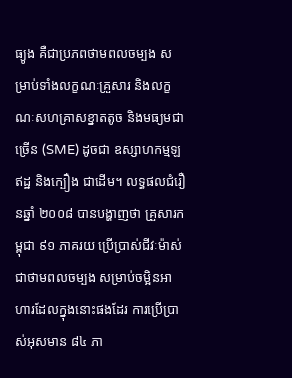ធ្យូង គឺជាប្រភពថាមពលចម្បង សម្រាប់ទាំងលក្ខណៈគ្រួសារ និងលក្ខណៈសហគ្រាសខ្នាតតូច និងមធ្យមជាច្រើន (SME) ដូចជា ឧស្សាហកម្មឡឥដ្ឋ និងក្បឿង ជាដើម។ លទ្ធផលជំរឿនឆ្នាំ ២០០៨ បានបង្ហាញថា គ្រួសារកម្ពុជា ៩១ ភាគរយ ប្រើប្រាស់ជីវៈម៉ាស់ជាថាមពលចម្បង សម្រាប់ចម្អិនអាហារដែលក្នុងនោះផងដែរ ការប្រើប្រាស់អុសមាន ៨៤ ភា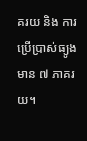គរយ និង ការប្រើប្រាស់ធ្យូងមាន ៧ ភាគរយ។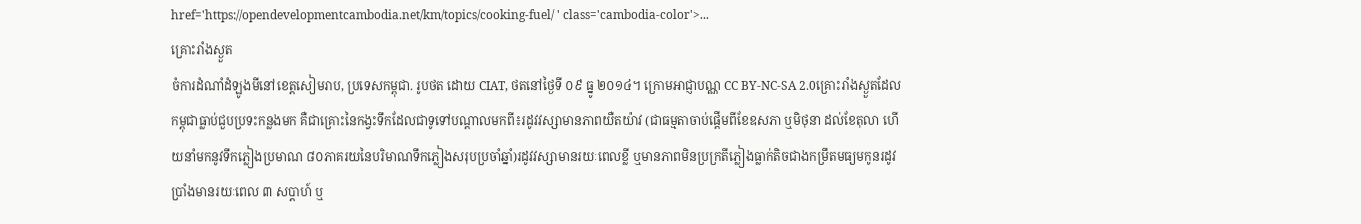href='https://opendevelopmentcambodia.net/km/topics/cooking-fuel/ ' class='cambodia-color'>...
គ្រោះរាំងស្ងួត
ចំការដំណាំដំឡូងមីនៅខេត្តសៀមរាប, ប្រទេសកម្ពុជា. រូបថត ដោយ CIAT, ថតនៅថ្ងៃទី ០៩ ធ្នូ ២០១៤។ ក្រោមអាជ្ញាបណ្ណ CC BY-NC-SA 2.0គ្រោះរាំងស្ងួតដែលកម្ពុជាធ្លាប់ជួបប្រទះកន្លងមក គឺជាគ្រោះនៃកង្វះទឹកដែលជាទូទៅបណ្តាលមកពី៖រដូវវស្សាមានភាពយឺតយ៉ាវ (ជាធម្មតាចាប់ផ្តើមពីខែឧសភា ឬមិថុនា ដល់ខែតុលា ហើយនាំមកនូវទឹកភ្លៀងប្រមាណ ៨០ភាគរយនៃបរិមាណទឹកភ្លៀងសរុបប្រចាំឆ្នាំ)រដូវវស្សាមានរយៈពេលខ្លី ឬមានភាពមិនប្រក្រតីភ្លៀងធ្លាក់តិចជាងកម្រឹតមធ្យមកូនរដូវប្រាំងមានរយៈពេល ៣ សប្តាហ៍ ឬ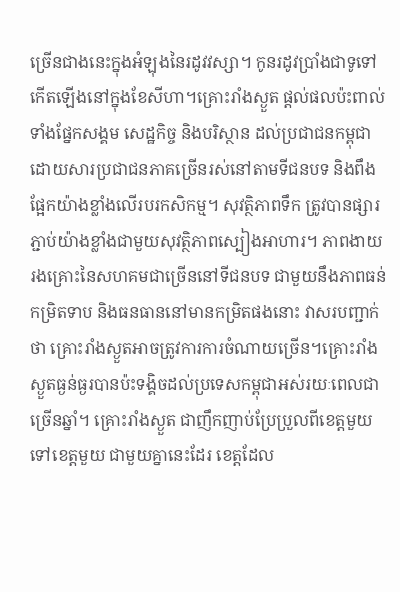ច្រើនជាងនេះក្នុងអំឡុងនៃរដូវវស្សា។ កូនរដូវប្រាំងជាទូទៅកើតឡើងនៅក្នុងខែសីហា។គ្រោះរាំងស្ងួត ផ្តល់ផលប៉ះពាល់ទាំងផ្នែកសង្គម សេដ្ឋកិច្ច និងបរិស្ថាន ដល់ប្រជាជនកម្ពុជា ដោយសារប្រជាជនភាគច្រើនរស់នៅតាមទីជនបទ និងពឹងផ្អែកយ៉ាងខ្លាំងលើរបរកសិកម្ម។ សុវត្ថិភាពទឹក ត្រូវបានផ្សារភ្ជាប់យ៉ាងខ្លាំងជាមួយសុវត្ថិភាពស្បៀងអាហារ។ ភាពងាយរងគ្រោះនៃសហគមជាច្រើននៅទីជនបទ ជាមួយនឹងភាពធន់កម្រិតទាប និងធនធាននៅមានកម្រិតផងនោះ វាសរបញ្ជាក់ថា គ្រោះរាំងស្ងួតអាចត្រូវការការចំណាយច្រើន។គ្រោះរាំងស្ងួតធ្ងន់ធ្ងរបានប៉ះទង្គិចដល់ប្រទេសកម្ពុជាអស់រយៈពេលជាច្រើនឆ្នាំ។ គ្រោះរាំងស្ងួត ជាញឹកញាប់ប្រែប្រួលពីខេត្តមួយទៅខេត្តមួយ ជាមួយគ្នានេះដែរ ខេត្តដែល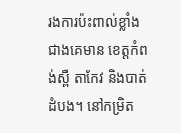រងការប៉ះពាល់ខ្លាំងជាងគេមាន ខេត្តកំពង់ស្ពឺ តាកែវ និងបាត់ដំបង។ នៅកម្រិត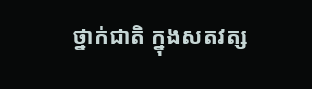ថ្នាក់ជាតិ ក្នុងសតវត្ស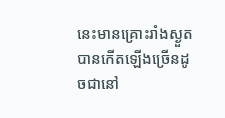នេះមានគ្រោះរាំងស្ងួតបានកើតឡើងច្រើនដូចជានៅ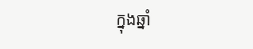ក្នុងឆ្នាំ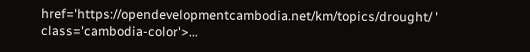href='https://opendevelopmentcambodia.net/km/topics/drought/ ' class='cambodia-color'>...